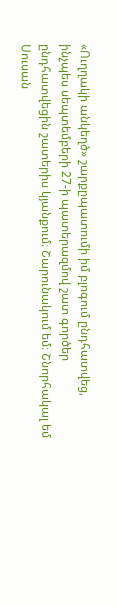«Ուղղակի անկեղծ» շարքըպատումի իմ բլոգում ընդհատվեց, ինչպես սեպտեմբերի 27-ի պատերազմով շատ գործեր ընդհատվեցին շատերիս կյանքում։ Շարունակում եմ։ Շնորհակալ եմ Սուսան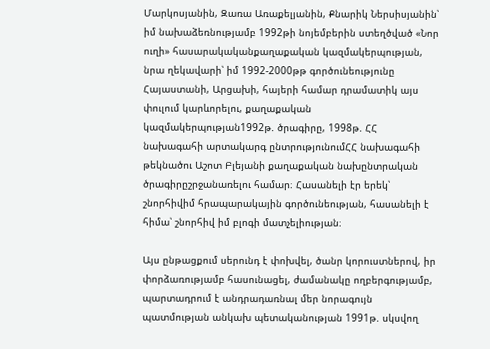Մարկոսյանին, Զառա Առաքելյանին, Քնարիկ Ներսիսյանին՝ իմ նախաձեռնությամբ 1992թի նոյեմբերին ստեղծված «Նոր ուղի» հասարակականքաղաքական կազմակերպության, նրա ղեկավարի՝ իմ 1992-2000թթ գործունեությունը Հայաստանի, Արցախի, հայերի համար դրամատիկ այս փուլում կարևորելու, քաղաքական կազմակերպության1992թ. ծրագիրը, 1998թ. ՀՀ նախագահի արտակարգ ընտրությունումՀՀ նախագահի թեկնածու Աշոտ Բլեյանի քաղաքական նախընտրական ծրագիրըշրջանառելու համար։ Հասանելի էր երեկ՝ շնորհիվիմ հրապարակային գործունեության, հասանելի է հիմա՝ շնորհիվ իմ բլոգի մատչելիության։

Այս ընթացքում սերունդ է փոխվել, ծանր կորուստներով, իր փորձառությամբ հասունացել, ժամանակը ողբերգությամբ, պարտադրում է անդրադառնալ մեր նորագույն պատմության անկախ պետականության 1991թ. սկսվող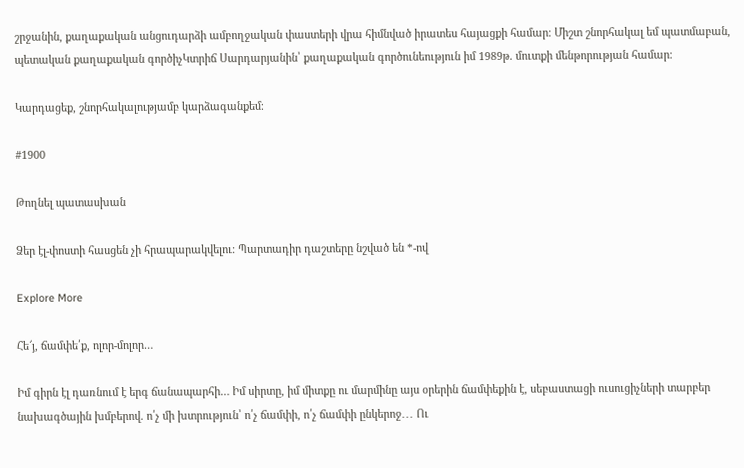շրջանին, քաղաքական անցուդարձի ամբողջական փաստերի վրա հիմնված իրատես հայացքի համար։ Միշտ շնորհակալ եմ պատմաբան, պետական քաղաքական գործիչԿտրիճ Սարդարյանին՝ քաղաքական գործունեություն իմ 1989թ. մուտքի մենթորության համար։

Կարդացեք, շնորհակալությամբ կարձագանքեմ։

#1900

Թողնել պատասխան

Ձեր էլ-փոստի հասցեն չի հրապարակվելու։ Պարտադիր դաշտերը նշված են *-ով

Explore More

Հե՜յ, ճամփե՛ք, ոլոր-մոլոր…

Իմ գիրն էլ դառնում է երգ ճանապարհի… Իմ սիրտը, իմ միտքը ու մարմինը այս օրերին ճամփեքին է, սեբաստացի ուսուցիչների տարբեր նախագծային խմբերով. ո՛չ մի խտրություն՝ ո՛չ ճամփի, ո՛չ ճամփի ընկերոջ․․․ Ու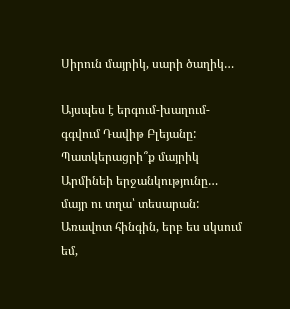Սիրուն մայրիկ, սարի ծաղիկ…

Այսպես է երգում-խաղում-գգվում Դավիթ Բլեյանը: Պատկերացրի՞ք մայրիկ Արմինեի երջանկությունը… մայր ու տղա՝ տեսարան: Առավոտ հինգին, երբ ես սկսում եմ,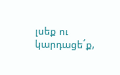լսեք ու կարդացեˊք,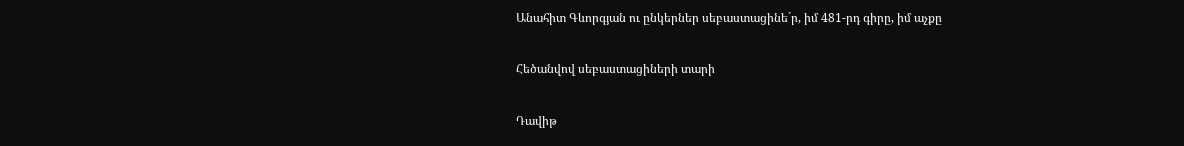Անահիտ Գևորգյան ու ընկերներ սեբաստացինեˊր, իմ 481-րդ գիրը, իմ աչքը

Հեծանվով սեբաստացիների տարի

Դավիթ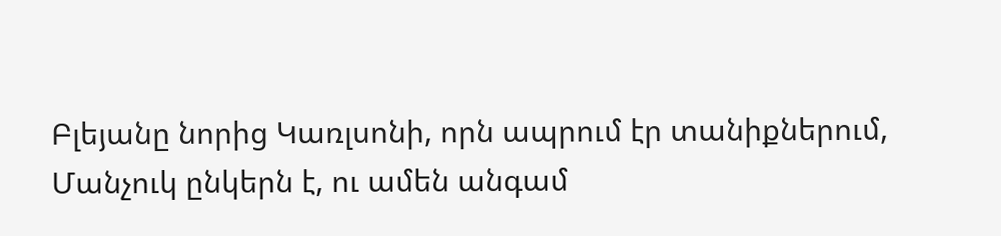Բլեյանը նորից Կառլսոնի, որն ապրում էր տանիքներում, Մանչուկ ընկերն է, ու ամեն անգամ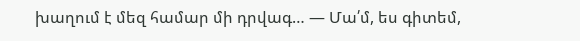խաղում է մեզ համար մի դրվագ… — Մա՛մ, ես գիտեմ,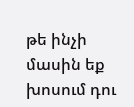թե ինչի մասին եք խոսում դու